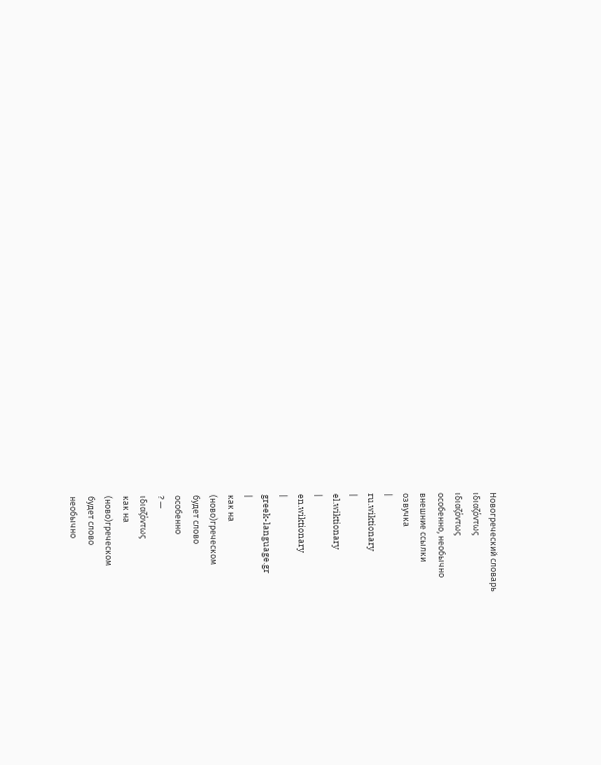Новогреческий словарь
ιδιαζόντως
ιδιαζόντως
особенно, необычно
внешние ссылки
озвучка
|
ru.wiktionary
|
el.wiktionary
|
en.wiktionary
|
greek-language.gr
|
как на
(ново)греческом
будет слово
особенно
? —
ιδιαζόντως
как на
(ново)греческом
будет слово
необычно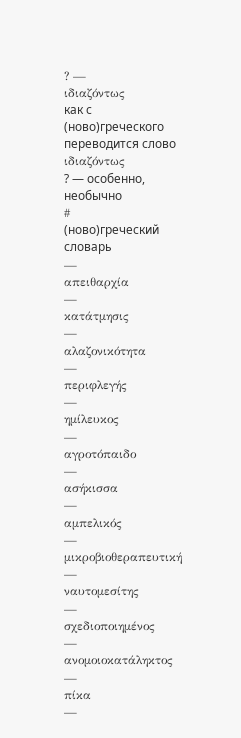? —
ιδιαζόντως
как с
(ново)греческого
переводится слово
ιδιαζόντως
? — особенно, необычно
#
(ново)греческий словарь
—
απειθαρχία
—
κατάτμησις
—
αλαζονικότητα
—
περιφλεγής
—
ημίλευκος
—
αγροτόπαιδο
—
ασήκισσα
—
αμπελικός
—
μικροβιοθεραπευτική
—
ναυτομεσίτης
—
σχεδιοποιημένος
—
ανομοιοκατάληκτος
—
πίκα
—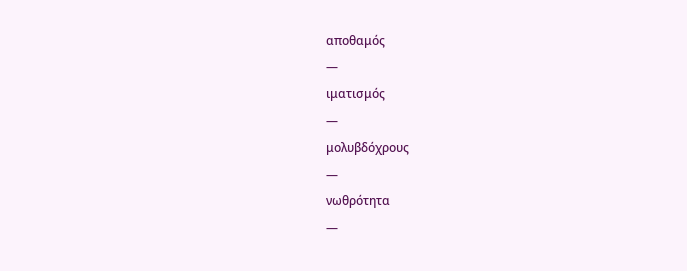αποθαμός
—
ιματισμός
—
μολυβδόχρους
—
νωθρότητα
—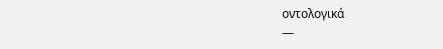οντολογικά
—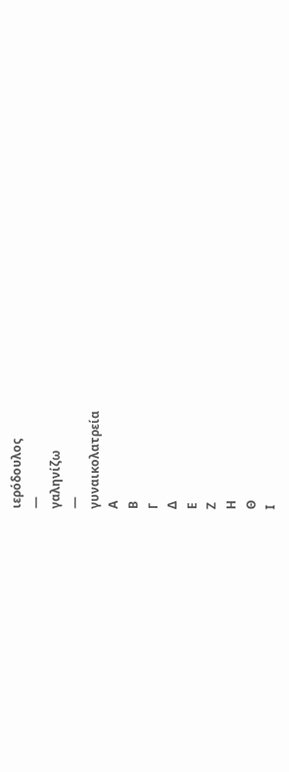ιερόδουλος
—
γαληνίζω
—
γυναικολατρεία
Α
Β
Γ
Δ
Ε
Ζ
Η
Θ
Ι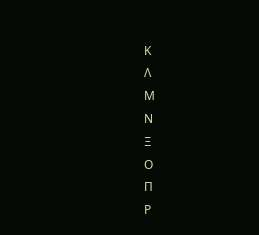Κ
Λ
Μ
Ν
Ξ
Ο
Π
Ρ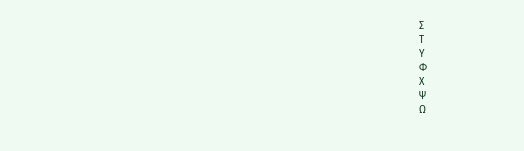Σ
Τ
Υ
Φ
Χ
Ψ
Ω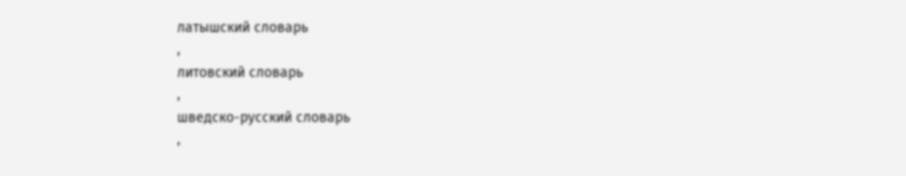латышский словарь
,
литовский словарь
,
шведско-русский словарь
,